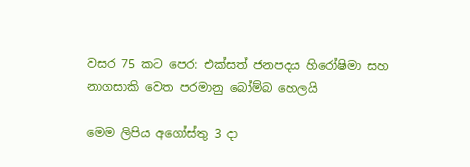වසර 75 කට පෙර: එක්සත් ජනපදය හිරෝෂිමා සහ නාගසාකි වෙත පරමානු බෝම්බ හෙලයි

මෙම ලිපිය අගෝස්තු 3 දා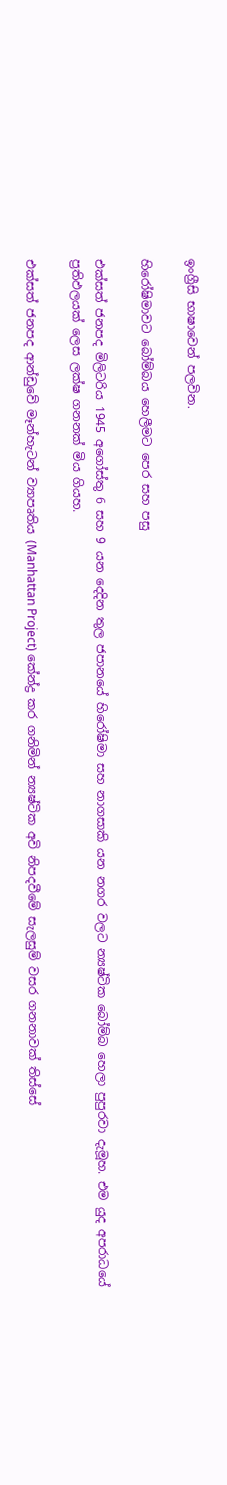ඉංග්‍රීසි භාෂාවෙන් පලවින.

හිරෝෂිමාවට බෝම්බය හෙලීමට පෙර සහ පසු

එක්සත් ජනපද මිලිටරිය 1945 අගෝස්තු 6 සහ 9 යන දෙදින තුල ජපානයේ හිරෝෂිමා සහ නාගසාකි යන නගර වලට න්‍යෂ්ටික බෝම්බ හෙලා පුපුරවා දැමූහ. එම යුද අපරාධයේ ප්‍රතිඵලයක් ලෙස ලක්ෂ ගනනක් මිය ගියහ.

එක්සත් ජනපද ආන්ඩුවේ මෑන්හැටන් ව්‍යාපෘතිය (Manhattan Project) කේන්ද්‍ර කර ගනිමින් න්‍යෂ්ටික අවි නිපදවීමේ සැලසුම් වසර ගනනාවක් තිස්සේ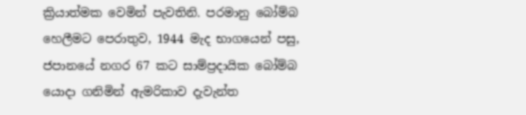ක්‍රියාත්මක වෙමින් පැවතිනි. පරමානු බෝම්බ හෙලීමට පෙරාතුව, 1944 මැද භාගයෙන් පසු, ජපානයේ නගර 67 කට සාම්ප්‍රදායික බෝම්බ යොදා ගනිමින් ඇමරිකාව දැවැන්ත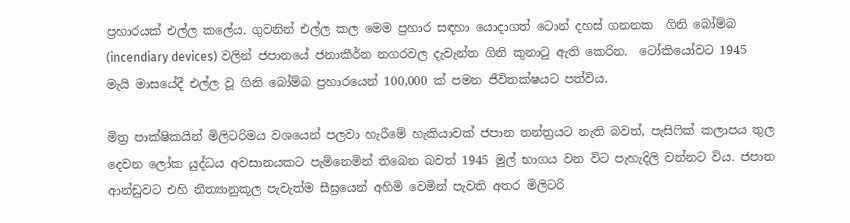ප්‍රහාරයක් එල්ල කලේය. ගුවනින් එල්ල කල මෙම ප්‍රහාර සඳහා යොදාගත් ටොන් දහස් ගනනක  ගිනි බෝම්බ (incendiary devices) වලින් ජපානයේ ජනාකීර්න නගරවල දැවැන්ත ගිනි කුනාටු ඇති කෙරින.  ටෝකියෝවට 1945 මැයි මාසයේදී එල්ල වූ ගිනි බෝම්බ ප්‍රහාරයෙන් 100,000 ක් පමන ජීවිතක්ෂයට පත්විය.

මිත්‍ර පාක්ෂිකයින් මිලිටරිමය වශයෙන් පලවා හැරීමේ හැකියාවක් ජපාන තන්ත්‍රයට නැති බවත්, පැසිෆික් කලාපය තුල දෙවන ලෝක යුද්ධය අවසානයකට පැමිනෙමින් තිබෙන බවත් 1945 මුල් භාගය වන විට පැහැදිලි වන්නට විය. ජපාන ආන්ඩුවට එහි නීත්‍යානුකූල පැවැත්ම සීඝ්‍රයෙන් අහිමි වෙමින් පැවති අතර මිලිටරි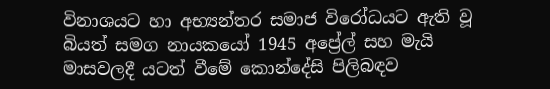විනාශයට හා අභ්‍යන්තර සමාජ විරෝධයට ඇති වූ බියත් සමග නායකයෝ 1945 අප්‍රේල් සහ මැයි මාසවලදී යටත් වීමේ කොන්දේසි පිලිබඳව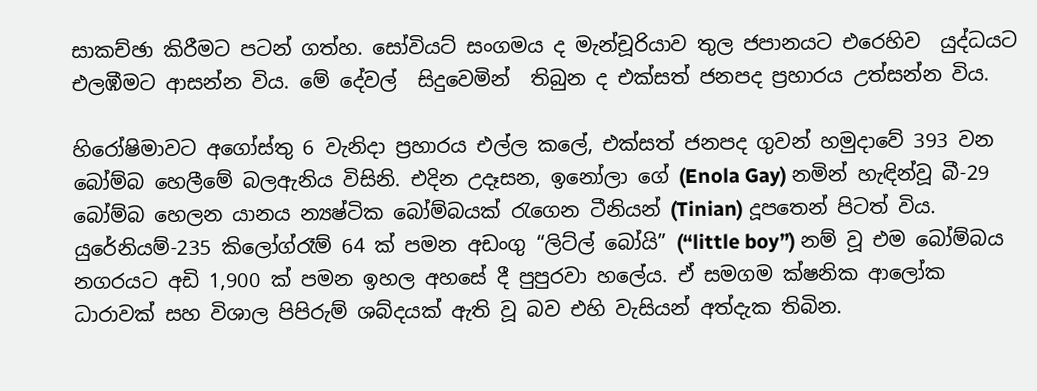සාකච්ඡා කිරීමට පටන් ගත්හ. සෝවියට් සංගමය ද මැන්චූරියාව තුල ජපානයට එරෙහිව  යුද්ධයට එලඹීමට ආසන්න විය. මේ දේවල්  සිදුවෙමින්  තිබුන ද එක්සත් ජනපද ප්‍රහාරය උත්සන්න විය.

හිරෝෂිමාවට අගෝස්තු 6 වැනිදා ප්‍රහාරය එල්ල කලේ, එක්සත් ජනපද ගුවන් හමුදාවේ 393 වන බෝම්බ හෙලීමේ බලඇනිය විසිනි. එදින උදෑසන, ඉනෝලා ගේ (Enola Gay) නමින් හැඳින්වූ බී-29 බෝම්බ හෙලන යානය න්‍යෂ්ටික බෝම්බයක් රැගෙන ටීනියන් (Tinian) දූපතෙන් පිටත් විය. යුරේනියම්-235 කිලෝග්රෑම් 64 ක් පමන අඩංගු “ලිට්ල් බෝයි” (“little boy”) නම් වූ එම බෝම්බය නගරයට අඩි 1,900 ක් පමන ඉහල අහසේ දී පුපුරවා හලේය. ඒ සමගම ක්ෂනික ආලෝක ධාරාවක් සහ විශාල පිපිරුම් ශබ්දයක් ඇති වූ බව එහි වැසියන් අත්දැක තිබින.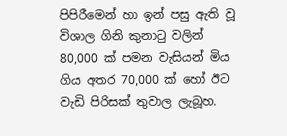පිපිරීමෙන් හා ඉන් පසු ඇති වූ විශාල ගිනි කුනාටු වලින්  80,000 ක් පමන වැසියන් මිය ගිය අතර 70,000 ක් හෝ ඊට වැඩි පිරිසක් තුවාල ලැබූහ.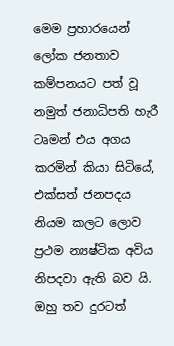මෙම ප්‍රහාරයෙන් ලෝක ජනතාව කම්පනයට පත් වූ නමුත් ජනාධිපති හැරී ටෘමන් එය අගය කරමින් කියා සිටියේ, එක්සත් ජනපදය නියම කලට ලොව ප්‍රථම න්‍යෂ්ටික අවිය නිපදවා ඇති බව යි. ඔහු තව දුරටත්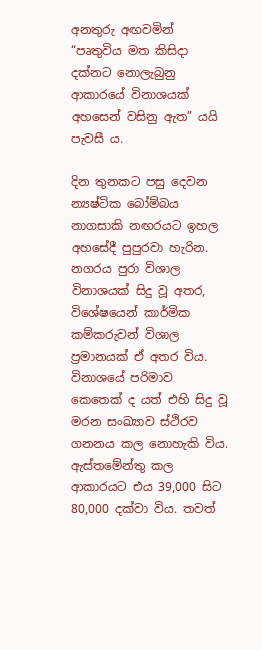අනතුරු අඟවමින් “පෘතුවිය මත කිසිදා දක්නට නොලැබුනු ආකාරයේ විනාශයක් අහසෙන් වසිනු ඇත” යයි පැවසී ය.

දින තුනකට පසු දෙවන න්‍යෂ්ටික බෝම්බය නාගසාකි නඟරයට ඉහල අහසේදී පුපුරවා හැරින. නගරය පුරා විශාල විනාශයක් සිදු වූ අතර, විශේෂයෙන් කාර්මික කම්කරුවන් විශාල ප්‍රමානයක් ඒ අතර විය. විනාශයේ පරිමාව කෙතෙක් ද යත් එහි සිදු වූ මරන සංඛ්‍යාව ස්ථිරව ගනනය කල නොහැකි විය. ඇස්තමේන්තු කල ආකාරයට එය 39,000 සිට 80,000 දක්වා විය. තවත්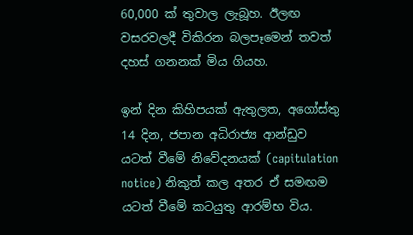60,000 ක් තුවාල ලැබූහ. ඊලඟ වසරවලදී විකිරන බලපෑමෙන් තවත් දහස් ගනනක් මිය ගියහ.

ඉන් දින කිහිපයක් ඇතුලත, අගෝස්තු 14 දින, ජපාන අධිරාජ්‍ය ආන්ඩුව යටත් වීමේ නිවේදනයක් (capitulation notice) නිකුත් කල අතර ඒ සමඟම යටත් වීමේ කටයුතු ආරම්භ විය.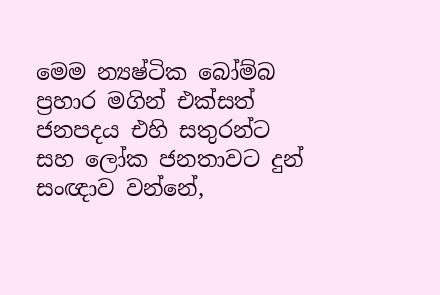මෙම න්‍යෂ්ටික බෝම්බ ප්‍රහාර මගින් එක්සත් ජනපදය එහි සතුරන්ට සහ ලෝක ජනතාවට දුන්  සංඥාව වන්නේ,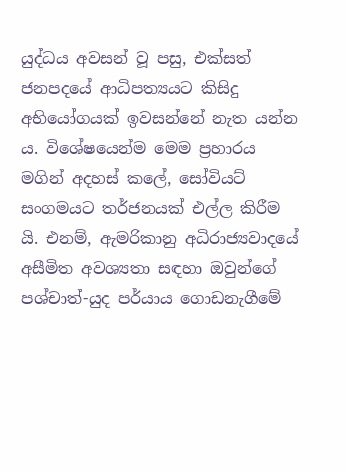යුද්ධය අවසන් වූ පසු, එක්සත් ජනපදයේ ආධිපත්‍යයට කිසිදු අභියෝගයක් ඉවසන්නේ නැත යන්න ය. විශේෂයෙන්ම මෙම ප්‍රහාරය මගින් අදහස් කලේ, සෝවියට් සංගමයට තර්ජනයක් එල්ල කිරීම යි. එනම්, ඇමරිකානු අධිරාජ්‍යවාදයේ අසීමිත අවශ්‍යතා සඳහා ඔවුන්ගේ පශ්චාත්-යුද පර්යාය ගොඩනැගීමේ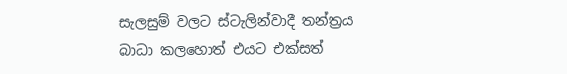සැලසුම් වලට ස්ටැලින්වාදී තන්ත්‍රය බාධා කලහොත් එයට එක්සත්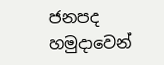ජනපද හමුදාවෙන්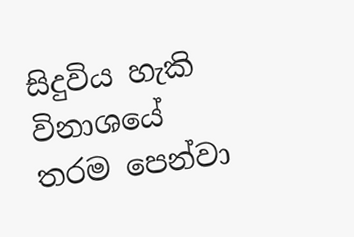සිදුවිය හැකි විනාශයේ තරම පෙන්වා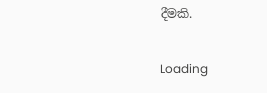දීමකි.

Loading